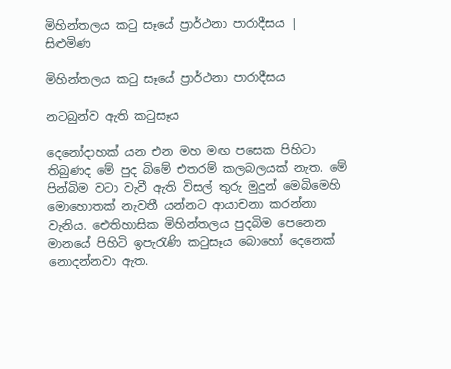මිහින්තලය කටු සෑයේ ප්‍රාර්ථනා පාරාදීසය | සිළුමිණ

මිහින්තලය කටු සෑයේ ප්‍රාර්ථනා පාරාදීසය

නටබුන්ව ඇති කටුසෑය

දෙනෝදාහක් යන එන මහ මඟ පසෙක පිහිටා තිබුණද මේ පුද බිමේ එතරම් කලබලයක් නැත. මේ පින්බිම වටා වැවී ඇති විසල් තුරු මුදුන් මෙබිමෙහි මොහොතක් නැවතී යන්නට ආයාචනා කරන්නා වැනිය. ඓතිහාසික මිහින්තලය පුදබිම පෙනෙන මානයේ පිහිටි ඉපැරැණි කටුසෑය බොහෝ දෙනෙක් නොදන්නවා ඇත.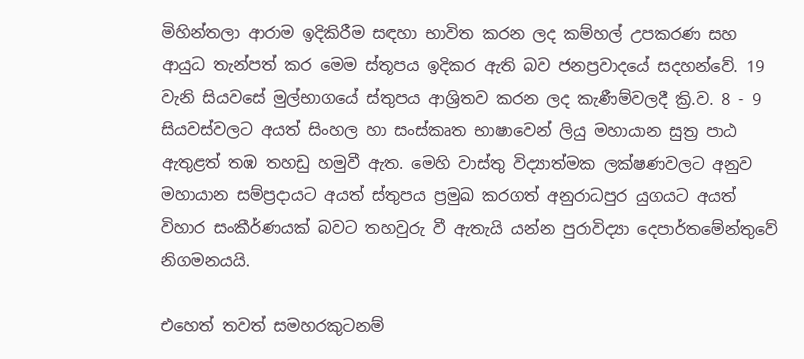මිහින්තලා ආරාම ඉදිකිරීම සඳහා භාවිත කරන ලද කම්හල් උපකරණ සහ ආයුධ තැන්පත් කර මෙම ස්තූපය ඉදිකර ඇති බව ජනප්‍රවාදයේ සදහන්වේ. 19 වැනි සියවසේ මුල්භාගයේ ස්තුපය ආශ්‍රිතව කරන ලද කැණීම්වලදී ක්‍රි.ව. 8 - 9 සියවස්වලට අයත් සිංහල හා සංස්කෘත භාෂාවෙන් ලියු මහායාන සුත්‍ර පාඨ ඇතුළත් තඹ තහඩු හමුවී ඇත. මෙහි වාස්තු විද්‍යාත්මක ලක්ෂණවලට අනුව මහායාන සම්ප්‍රදායට අයත් ස්තුපය ප්‍රමුඛ කරගත් අනුරාධපුර යුගයට අයත් විහාර සංකීර්ණයක් බවට තහවුරු වී ඇතැයි යන්න පුරාවිද්‍යා දෙපාර්තමේන්තුවේ නිගමනයයි.

එහෙත් තවත් සමහරකුටනම්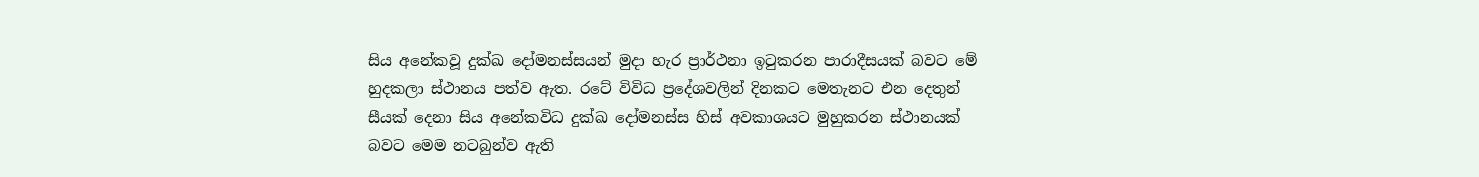සිය අනේකවූ දුක්ඛ දෝමනස්සයන් මුදා හැර ප්‍රාර්ථනා ඉටුකරන පාරාදීසයක් බවට මේ හුදකලා ස්ථානය පත්ව ඇත. රටේ විවිධ ප්‍රදේශවලින් දිනකට මෙතැනට එන දෙතුන් සීයක් දෙනා සිය අනේකවිධ දුක්ඛ දෝමනස්ස හිස් අවකාශයට මුහුකරන ස්ථානයක් බවට මෙම නටබුන්ව ඇති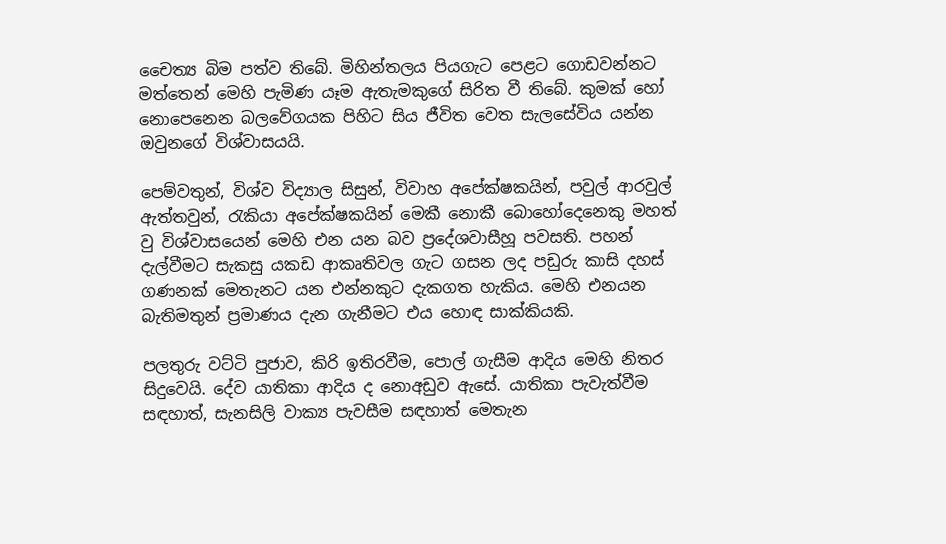චෛත්‍ය බිම පත්ව තිබේ. මිහින්තලය පියගැට පෙළට ගොඩවන්නට මත්තෙන් මෙහි පැමිණ යෑම ඇතැමකුගේ සිරිත වී තිබේ. කුමක් හෝ නොපෙනෙන බලවේගයක පිහිට සිය ජීවිත වෙත සැලසේවිය යන්න ඔවුනගේ විශ්වාසයයි.

පෙම්වතුන්, විශ්ව විද්‍යාල සිසුන්, විවාහ අපේක්ෂකයින්, පවුල් ආරවුල් ඇත්තවුන්, රැකියා අපේක්ෂකයින් මෙකී නොකී බොහෝදෙනෙකු මහත් වු විශ්වාසයෙන් මෙහි එන යන බව ප්‍රදේශවාසීහූ පවසති. පහන් දැල්වීමට සැකසු යකඩ ආකෘතිවල ගැට ගසන ලද පඩුරු කාසි දහස් ගණනක් මෙතැනට යන එන්නකුට දැකගත හැකිය. මෙහි එනයන බැතිමතුන් ප්‍රමාණය දැන ගැනීමට එය හොඳ සාක්කියකි.

පලතුරු වට්ටි පුජාව, කිරි ඉතිරවීම, පොල් ගැසීම ආදිය මෙහි නිතර සිදුවෙයි. දේව යාතිකා ආදිය ද නොඅඩුව ඇසේ. යාතිකා පැවැත්වීම සඳහාත්, සැනසිලි වාක්‍ය පැවසීම සඳහාත් මෙතැන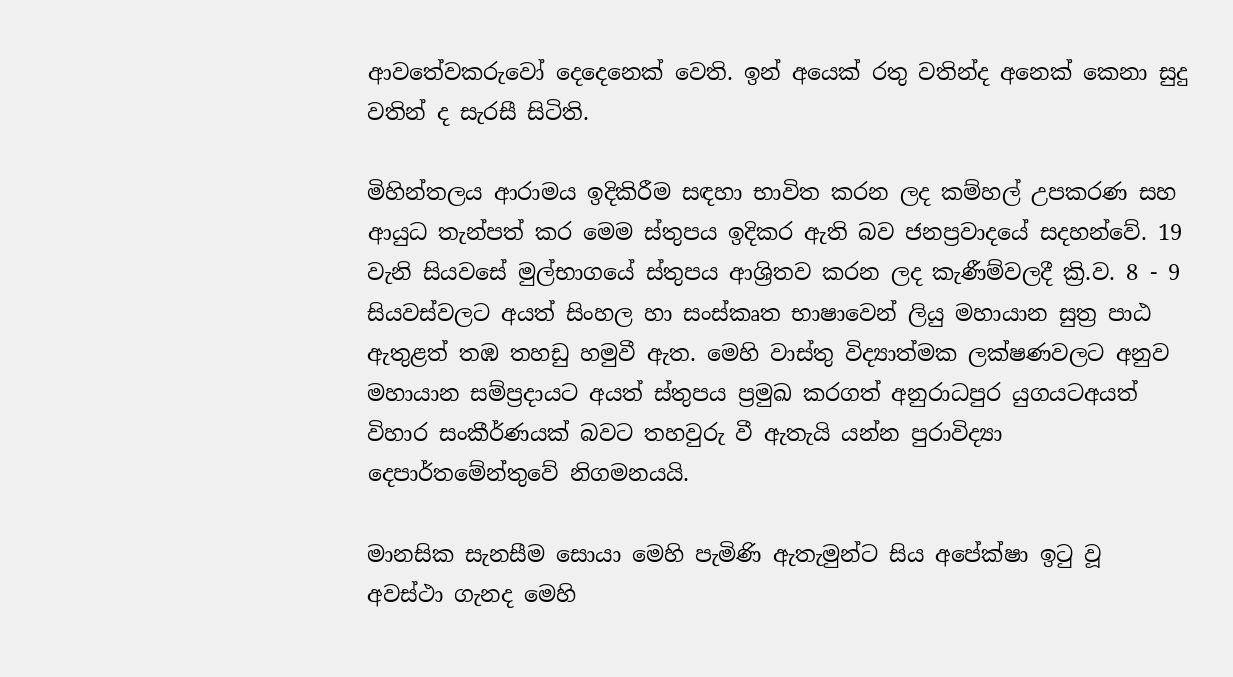ආවතේවකරුවෝ දෙදෙනෙක් වෙති. ඉන් අ‍යෙක් රතු වතින්ද අනෙක් කෙනා සුදු වතින් ද සැරසී සිටිති.

මිහින්තලය ආරාමය ඉදිකිරීම සඳහා භාවිත කරන ලද කම්හල් උපකරණ සහ ආයුධ තැන්පත් කර මෙම ස්තුපය ඉදිකර ඇති බව ජනප්‍රවාදයේ සදහන්වේ. 19 වැනි සියවසේ මුල්භාගයේ ස්තුපය ආශ්‍රිතව කරන ලද කැණීම්වලදී ක්‍රි.ව. 8 - 9 සියවස්වලට අයත් සිංහල හා සංස්කෘත භාෂාවෙන් ලියු මහායාන සුත්‍ර පාඨ ඇතුළත් තඹ තහඩු හමුවී ඇත. මෙහි වාස්තු විද්‍යාත්මක ලක්ෂණවලට අනුව මහායාන සම්ප්‍රදායට අයත් ස්තුපය ප්‍රමුඛ කරගත් අනුරාධපුර යුගයටඅයත් විහාර සංකීර්ණයක් බවට තහවුරු වී ඇතැයි යන්න පුරාවිද්‍යා දෙපාර්තමේන්තුවේ නිගමනයයි.

මානසික සැනසීම සොයා මෙහි පැමිණි ඇතැමුන්ට සිය අපේක්ෂා ඉටු වූ අවස්ථා ගැනද මෙහි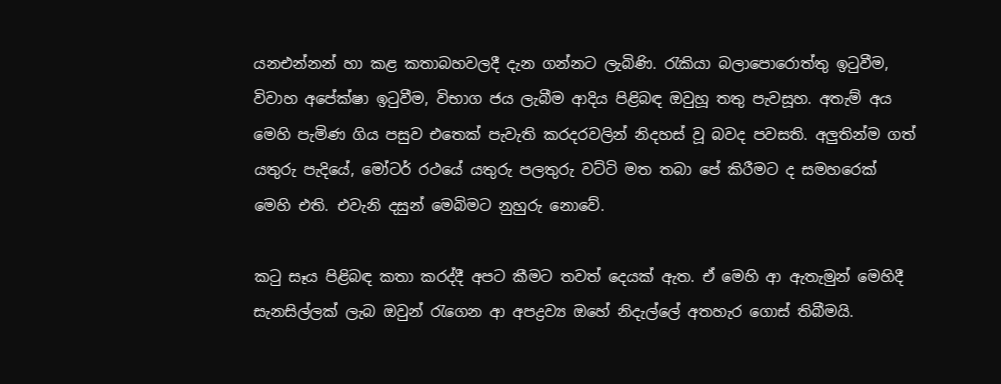යනඑන්නන් හා කළ කතාබහවලදී දැන ගන්නට ලැබිණි. රැකියා බලාපොරොත්තු ඉටුවීම, විවාහ අපේක්ෂා ඉටුවීම, විභාග ජය ලැබීම ආදිය පිළිබඳ ඔවුහූ තතු පැවසූහ. අතැම් අය මෙහි පැමිණ ගිය පසුව එතෙක් පැවැති කරදරවලින් නිදහස් වූ බවද පවසති. අලුතින්ම ගත් යතුරු පැදියේ, මෝටර් රථයේ යතුරු පලතුරු වට්ටි මත තබා පේ කිරීමට ද සමහරෙක් මෙහි එති. එවැනි දසුන් මෙබිමට නුහුරු නොවේ.

කටු සෑය පිළිබඳ කතා කරද්දී අපට කීමට තවත් දෙයක් ඇත. ඒ මෙහි ආ ඇතැමුන් මෙහිදී සැනසිල්ලක් ලැබ ඔවුන් රැගෙන ආ අපද්‍රව්‍ය ඔහේ නිදැල්ලේ අතහැර ගොස් තිබීමයි.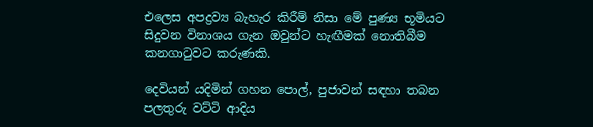එලෙස අපද්‍රව්‍ය බැහැර කිරීම් නිසා මේ පුණ්‍ය භූමියට සිදුවන විනාශය ගැන ඔවුන්ට හැඟීමක් නොතිබීම කනගාටුවට කරුණකි.

දෙවියන් යදිමින් ගහන පොල්, පුජාවන් සඳහා තබන පලතුරු වට්ටි ආදිය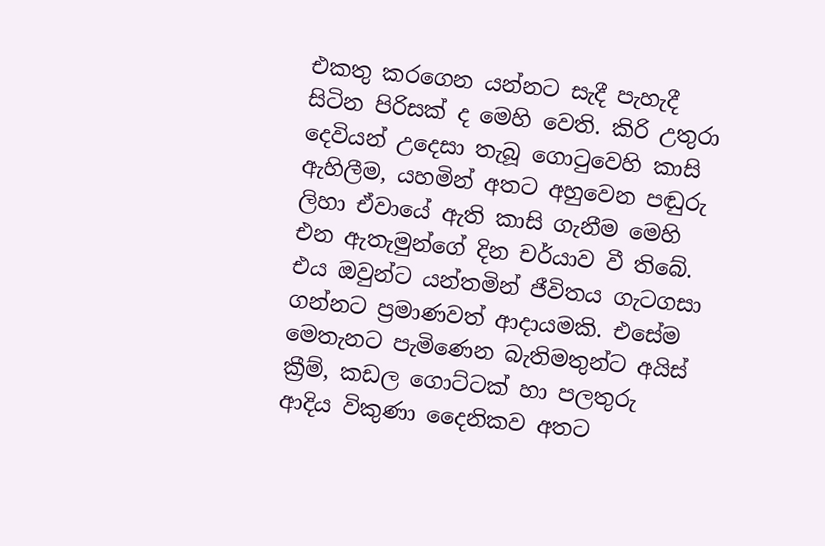එකතු කරගෙන යන්නට සැදී පැහැදී සිටින පිරිසක් ද මෙහි වෙති. කිරි උතුරා දෙවියන් උදෙසා තැබූ ගොටුවෙහි කාසි ඇහිලීම, යහමින් අතට අහුවෙන පඬුරු ලිහා ඒවායේ ඇති කාසි ගැනීම මෙහි එන ඇතැමුන්ගේ දින චර්යාව වී තිබේ. එය ඔවුන්ට යන්තමින් ජීවිතය ගැටගසා ගන්නට ප්‍රමාණවත් ආදායමකි. එසේම මෙතැනට පැමිණෙන බැතිමතුන්ට අයිස් ක්‍රීම්, කඩල ගොට්ටක් හා පලතුරු ආදිය විකුණා දෛනිකව අතට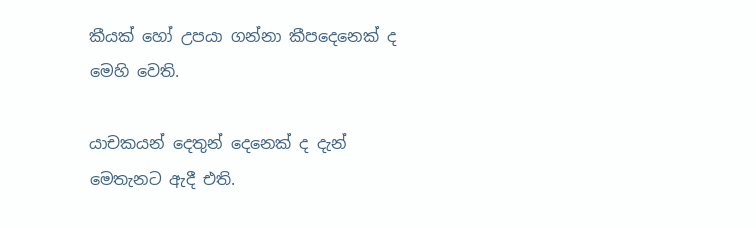කීයක් හෝ උපයා ගන්නා කීපදෙනෙක් ද මෙහි වෙති.

යාචකයන් දෙතුන් දෙනෙක් ද දැන් මෙතැනට ඇදී එති.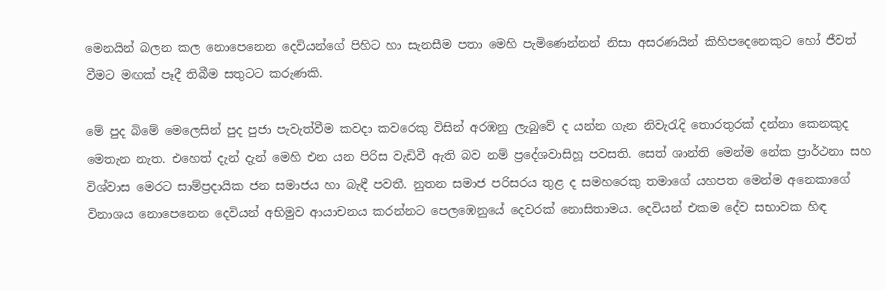මෙනයින් බලන කල නොපෙනෙන දෙවියන්ගේ පිහිට හා සැනසීම පතා මෙහි පැමිණෙන්නන් නිසා අසරණයින් කිහිපදෙනෙකුට හෝ ජීවත් වීමට මඟක් පෑදී තිබීම සතුටට කරුණකි.

මේ පුද බිමේ මෙලෙසින් පුද පුජා පැවැත්වීම කවදා කවරෙකු විසින් අරඹනු ලැබුවේ ද යන්න ගැන නිවැරැදි තොරතුරක් දන්නා කෙනකුද මෙතැන නැත. එහෙත් දැන් දැන් මෙහි එන යන පිරිස වැඩිවී ඇති බව නම් ප්‍රදේශවාසිහූ පවසති. සෙත් ශාන්ති මෙන්ම නේක ප්‍රාර්ථනා සහ විශ්වාස මෙරට සාම්ප්‍රදායික ජන සමාජය හා බැඳී පවතී. නුතන සමාජ පරිසරය තුළ ද සමහරෙකු තමාගේ යහපත මෙන්ම අනෙකාගේ විනාශය නොපෙනෙන දෙවියන් අභිමුව ආයාචනය කරන්නට පෙලඹෙනුයේ දෙවරක් නොසිතාමය. දෙවියන් එකම දේව සභාවක හිඳ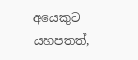අයෙකුට යහපතත්,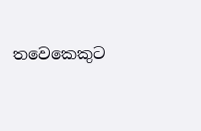තවෙකෙකුට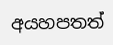අයහපතත්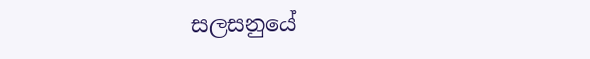සලසනුයේ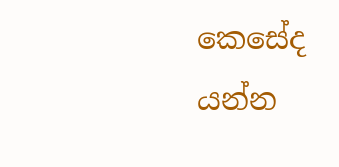කෙසේද යන්න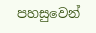පහසුවෙන්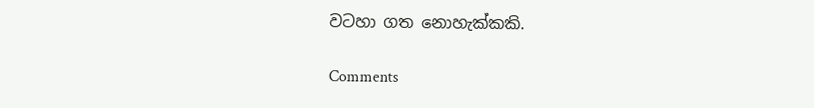වටහා ගත නොහැක්කකි.

Comments